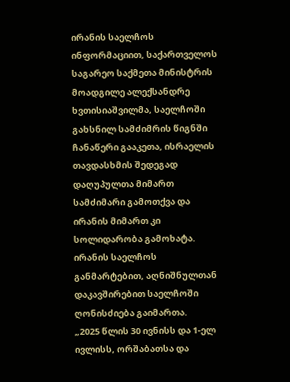ირანის საელჩოს ინფორმაციით, საქართველოს საგარეო საქმეთა მინისტრის მოადგილე ალექსანდრე ხვთისიაშვილმა, საელჩოში გახსნილ სამძიმრის წიგნში ჩანაწერი გააკეთა, ისრაელის თავდასხმის შედეგად დაღუპულთა მიმართ სამძიმარი გამოთქვა და ირანის მიმართ კი სოლიდარობა გამოხატა.
ირანის საელჩოს განმარტებით, აღნიშნულთან დაკავშირებით საელჩოში ღონისძიება გაიმართა.
„2025 წლის 30 ივნისს და 1-ელ ივლისს, ორშაბათსა და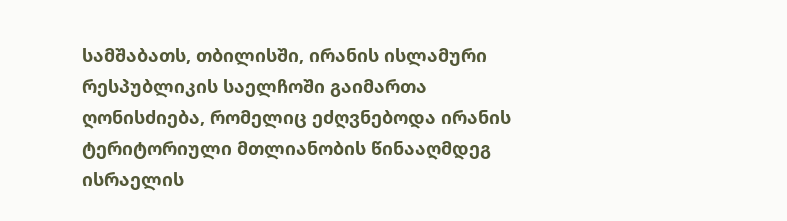სამშაბათს, თბილისში, ირანის ისლამური რესპუბლიკის საელჩოში გაიმართა ღონისძიება, რომელიც ეძღვნებოდა ირანის ტერიტორიული მთლიანობის წინააღმდეგ ისრაელის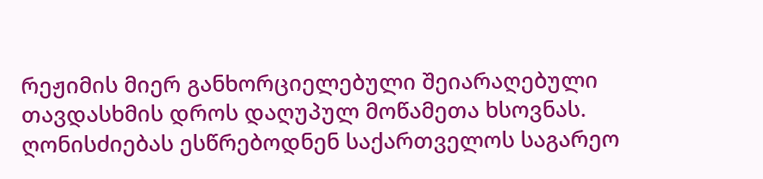რეჟიმის მიერ განხორციელებული შეიარაღებული თავდასხმის დროს დაღუპულ მოწამეთა ხსოვნას.
ღონისძიებას ესწრებოდნენ საქართველოს საგარეო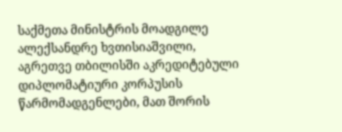საქმეთა მინისტრის მოადგილე ალექსანდრე ხვთისიაშვილი, აგრეთვე თბილისში აკრედიტებული დიპლომატიური კორპუსის წარმომადგენლები, მათ შორის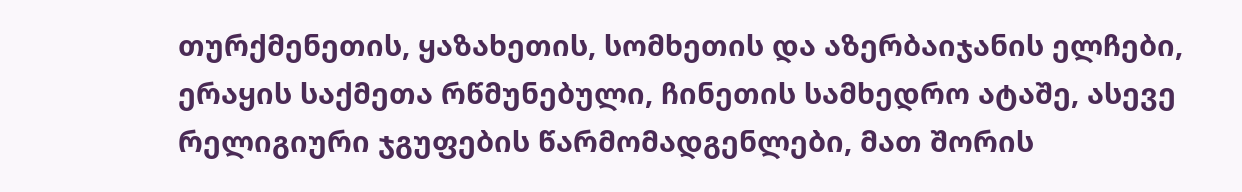თურქმენეთის, ყაზახეთის, სომხეთის და აზერბაიჯანის ელჩები, ერაყის საქმეთა რწმუნებული, ჩინეთის სამხედრო ატაშე, ასევე რელიგიური ჯგუფების წარმომადგენლები, მათ შორის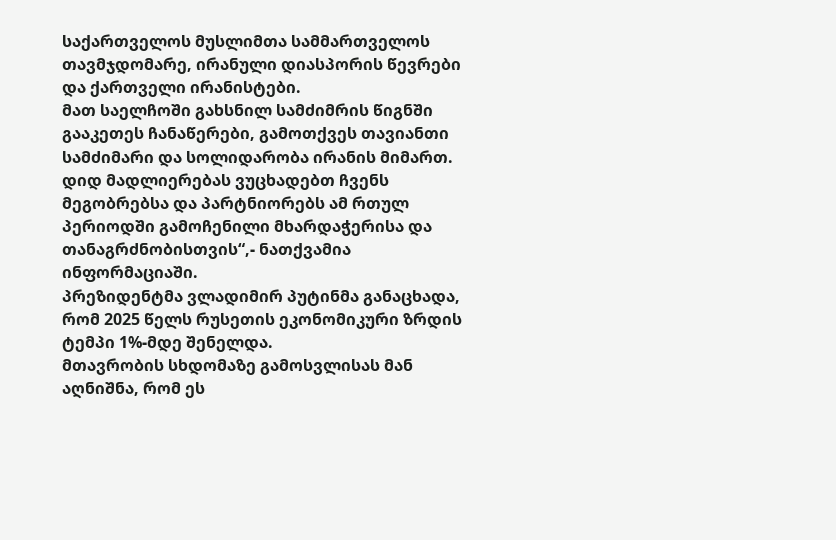საქართველოს მუსლიმთა სამმართველოს თავმჯდომარე, ირანული დიასპორის წევრები და ქართველი ირანისტები.
მათ საელჩოში გახსნილ სამძიმრის წიგნში გააკეთეს ჩანაწერები, გამოთქვეს თავიანთი სამძიმარი და სოლიდარობა ირანის მიმართ.
დიდ მადლიერებას ვუცხადებთ ჩვენს მეგობრებსა და პარტნიორებს ამ რთულ პერიოდში გამოჩენილი მხარდაჭერისა და თანაგრძნობისთვის“,- ნათქვამია ინფორმაციაში.
პრეზიდენტმა ვლადიმირ პუტინმა განაცხადა, რომ 2025 წელს რუსეთის ეკონომიკური ზრდის ტემპი 1%-მდე შენელდა.
მთავრობის სხდომაზე გამოსვლისას მან აღნიშნა, რომ ეს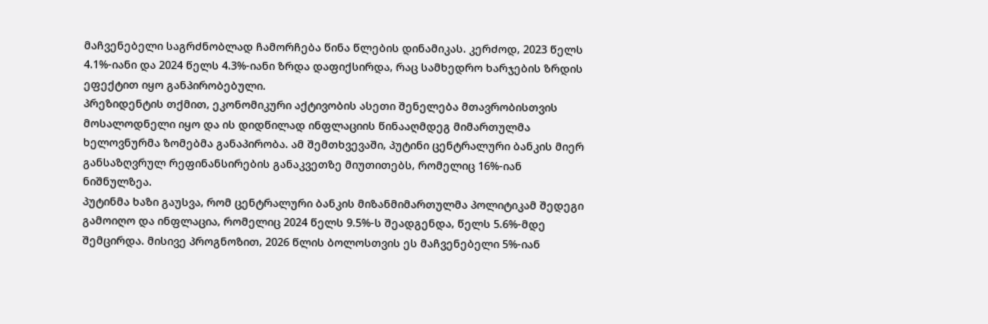მაჩვენებელი საგრძნობლად ჩამორჩება წინა წლების დინამიკას. კერძოდ, 2023 წელს 4.1%-იანი და 2024 წელს 4.3%-იანი ზრდა დაფიქსირდა, რაც სამხედრო ხარჯების ზრდის ეფექტით იყო განპირობებული.
პრეზიდენტის თქმით, ეკონომიკური აქტივობის ასეთი შენელება მთავრობისთვის მოსალოდნელი იყო და ის დიდწილად ინფლაციის წინააღმდეგ მიმართულმა ხელოვნურმა ზომებმა განაპირობა. ამ შემთხვევაში, პუტინი ცენტრალური ბანკის მიერ განსაზღვრულ რეფინანსირების განაკვეთზე მიუთითებს, რომელიც 16%-იან ნიშნულზეა.
პუტინმა ხაზი გაუსვა, რომ ცენტრალური ბანკის მიზანმიმართულმა პოლიტიკამ შედეგი გამოიღო და ინფლაცია, რომელიც 2024 წელს 9.5%-ს შეადგენდა, წელს 5.6%-მდე შემცირდა. მისივე პროგნოზით, 2026 წლის ბოლოსთვის ეს მაჩვენებელი 5%-იან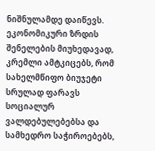ნიშნულამდე დაიწევს.
ეკონომიკური ზრდის შენელების მიუხედავად, კრემლი ამტკიცებს, რომ სახელმწიფო ბიუჯეტი სრულად ფარავს სოციალურ ვალდებულებებსა და სამხედრო საჭიროებებს,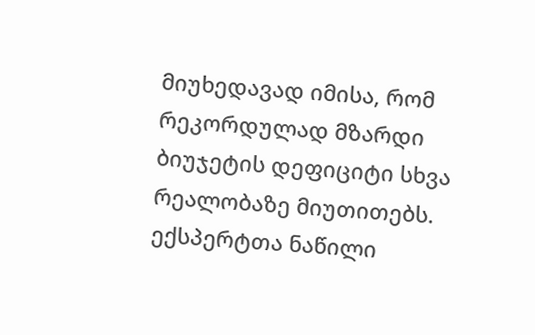მიუხედავად იმისა, რომ რეკორდულად მზარდი ბიუჯეტის დეფიციტი სხვა რეალობაზე მიუთითებს.
ექსპერტთა ნაწილი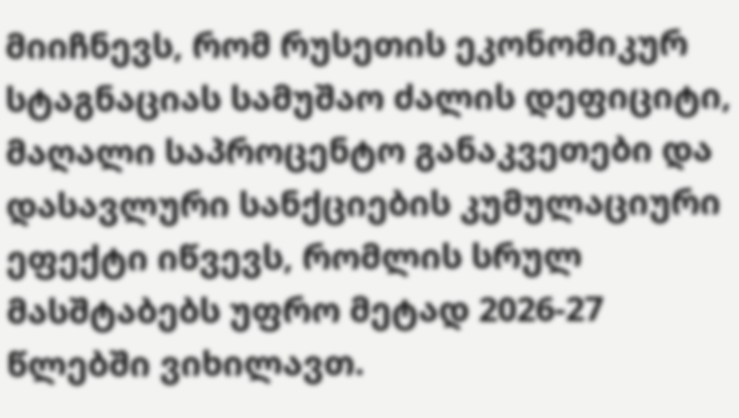მიიჩნევს, რომ რუსეთის ეკონომიკურ სტაგნაციას სამუშაო ძალის დეფიციტი, მაღალი საპროცენტო განაკვეთები და დასავლური სანქციების კუმულაციური ეფექტი იწვევს, რომლის სრულ მასშტაბებს უფრო მეტად 2026-27 წლებში ვიხილავთ.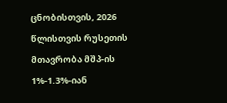ცნობისთვის, 2026 წლისთვის რუსეთის მთავრობა მშპ-ის 1%-1.3%-იან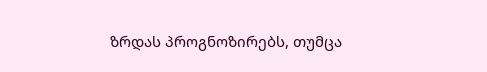ზრდას პროგნოზირებს, თუმცა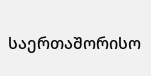საერთაშორისო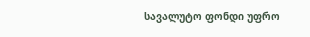სავალუტო ფონდი უფრო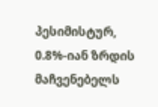პესიმისტურ, 0.8%-იან ზრდის მაჩვენებელს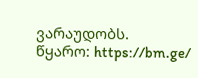ვარაუდობს.
წყარო: https://bm.ge/